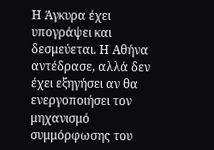Η Άγκυρα έχει υπογράψει και δεσμεύεται. Η Αθήνα αντέδρασε, αλλά δεν έχει εξηγήσει αν θα ενεργοποιήσει τον μηχανισμό συμμόρφωσης του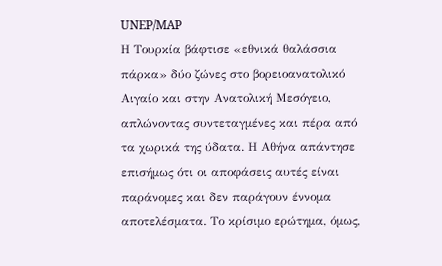UNEP/MAP
Η Τουρκία βάφτισε «εθνικά θαλάσσια πάρκα» δύο ζώνες στο βορειοανατολικό Αιγαίο και στην Ανατολική Μεσόγειο, απλώνοντας συντεταγμένες και πέρα από τα χωρικά της ύδατα. Η Αθήνα απάντησε επισήμως ότι οι αποφάσεις αυτές είναι παράνομες και δεν παράγουν έννομα αποτελέσματα. Το κρίσιμο ερώτημα, όμως,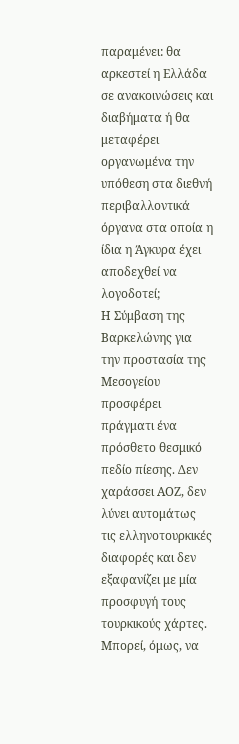παραμένει: θα αρκεστεί η Ελλάδα σε ανακοινώσεις και διαβήματα ή θα μεταφέρει οργανωμένα την υπόθεση στα διεθνή περιβαλλοντικά όργανα στα οποία η ίδια η Άγκυρα έχει αποδεχθεί να λογοδοτεί;
Η Σύμβαση της Βαρκελώνης για την προστασία της Μεσογείου προσφέρει πράγματι ένα πρόσθετο θεσμικό πεδίο πίεσης. Δεν χαράσσει ΑΟΖ, δεν λύνει αυτομάτως τις ελληνοτουρκικές διαφορές και δεν εξαφανίζει με μία προσφυγή τους τουρκικούς χάρτες. Μπορεί, όμως, να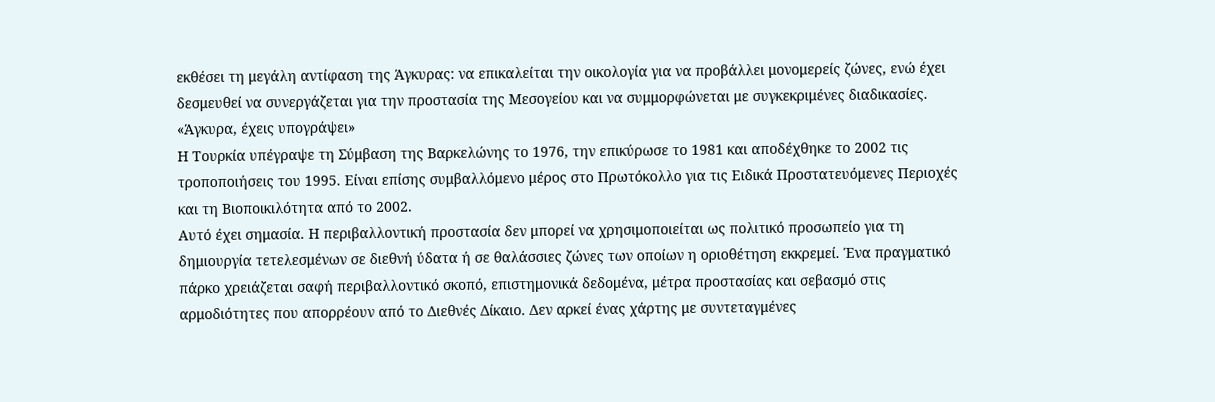εκθέσει τη μεγάλη αντίφαση της Άγκυρας: να επικαλείται την οικολογία για να προβάλλει μονομερείς ζώνες, ενώ έχει δεσμευθεί να συνεργάζεται για την προστασία της Μεσογείου και να συμμορφώνεται με συγκεκριμένες διαδικασίες.
«Άγκυρα, έχεις υπογράψει»
Η Τουρκία υπέγραψε τη Σύμβαση της Βαρκελώνης το 1976, την επικύρωσε το 1981 και αποδέχθηκε το 2002 τις τροποποιήσεις του 1995. Είναι επίσης συμβαλλόμενο μέρος στο Πρωτόκολλο για τις Ειδικά Προστατευόμενες Περιοχές και τη Βιοποικιλότητα από το 2002.
Αυτό έχει σημασία. Η περιβαλλοντική προστασία δεν μπορεί να χρησιμοποιείται ως πολιτικό προσωπείο για τη δημιουργία τετελεσμένων σε διεθνή ύδατα ή σε θαλάσσιες ζώνες των οποίων η οριοθέτηση εκκρεμεί. Ένα πραγματικό πάρκο χρειάζεται σαφή περιβαλλοντικό σκοπό, επιστημονικά δεδομένα, μέτρα προστασίας και σεβασμό στις αρμοδιότητες που απορρέουν από το Διεθνές Δίκαιο. Δεν αρκεί ένας χάρτης με συντεταγμένες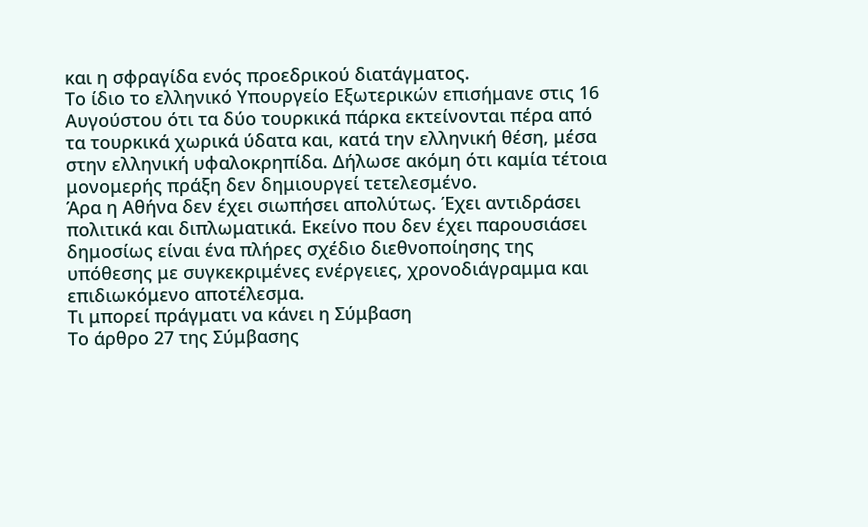και η σφραγίδα ενός προεδρικού διατάγματος.
Το ίδιο το ελληνικό Υπουργείο Εξωτερικών επισήμανε στις 16 Αυγούστου ότι τα δύο τουρκικά πάρκα εκτείνονται πέρα από τα τουρκικά χωρικά ύδατα και, κατά την ελληνική θέση, μέσα στην ελληνική υφαλοκρηπίδα. Δήλωσε ακόμη ότι καμία τέτοια μονομερής πράξη δεν δημιουργεί τετελεσμένο.
Άρα η Αθήνα δεν έχει σιωπήσει απολύτως. Έχει αντιδράσει πολιτικά και διπλωματικά. Εκείνο που δεν έχει παρουσιάσει δημοσίως είναι ένα πλήρες σχέδιο διεθνοποίησης της υπόθεσης με συγκεκριμένες ενέργειες, χρονοδιάγραμμα και επιδιωκόμενο αποτέλεσμα.
Τι μπορεί πράγματι να κάνει η Σύμβαση
Το άρθρο 27 της Σύμβασης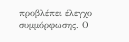προβλέπει έλεγχο συμμόρφωσης. Ο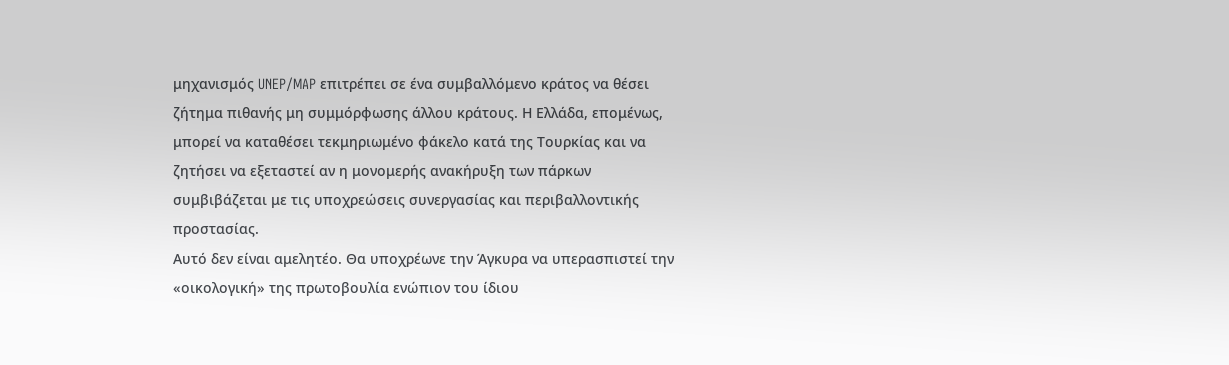μηχανισμός UNEP/MAP επιτρέπει σε ένα συμβαλλόμενο κράτος να θέσει ζήτημα πιθανής μη συμμόρφωσης άλλου κράτους. Η Ελλάδα, επομένως, μπορεί να καταθέσει τεκμηριωμένο φάκελο κατά της Τουρκίας και να ζητήσει να εξεταστεί αν η μονομερής ανακήρυξη των πάρκων συμβιβάζεται με τις υποχρεώσεις συνεργασίας και περιβαλλοντικής προστασίας.
Αυτό δεν είναι αμελητέο. Θα υποχρέωνε την Άγκυρα να υπερασπιστεί την «οικολογική» της πρωτοβουλία ενώπιον του ίδιου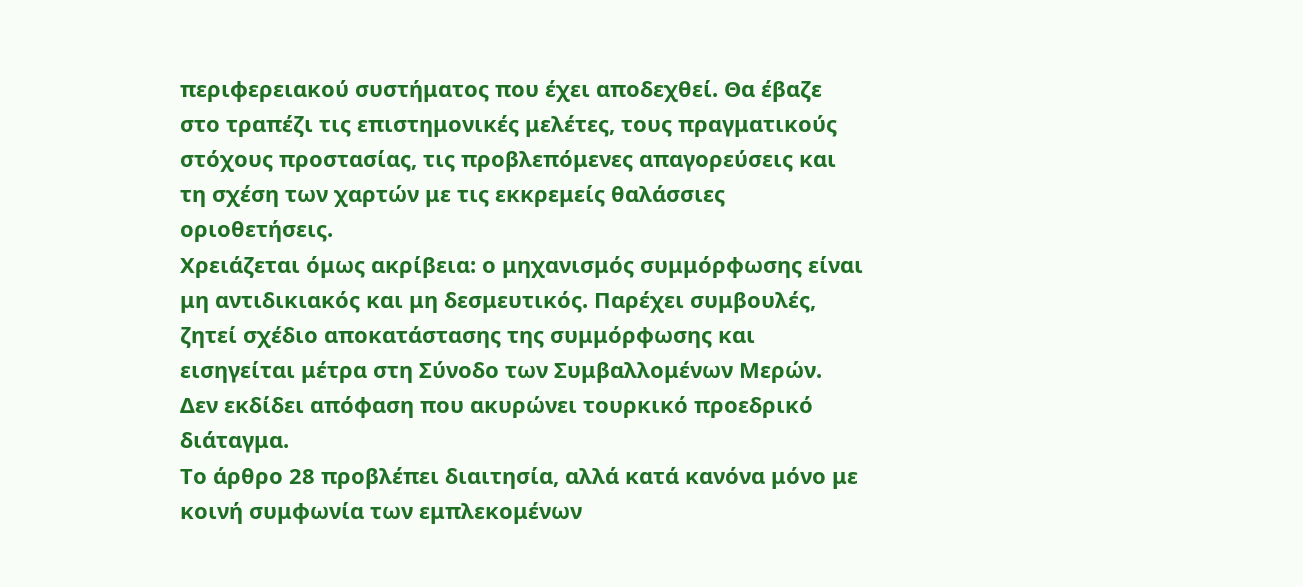περιφερειακού συστήματος που έχει αποδεχθεί. Θα έβαζε στο τραπέζι τις επιστημονικές μελέτες, τους πραγματικούς στόχους προστασίας, τις προβλεπόμενες απαγορεύσεις και τη σχέση των χαρτών με τις εκκρεμείς θαλάσσιες οριοθετήσεις.
Χρειάζεται όμως ακρίβεια: ο μηχανισμός συμμόρφωσης είναι μη αντιδικιακός και μη δεσμευτικός. Παρέχει συμβουλές, ζητεί σχέδιο αποκατάστασης της συμμόρφωσης και εισηγείται μέτρα στη Σύνοδο των Συμβαλλομένων Μερών. Δεν εκδίδει απόφαση που ακυρώνει τουρκικό προεδρικό διάταγμα.
Το άρθρο 28 προβλέπει διαιτησία, αλλά κατά κανόνα μόνο με κοινή συμφωνία των εμπλεκομένων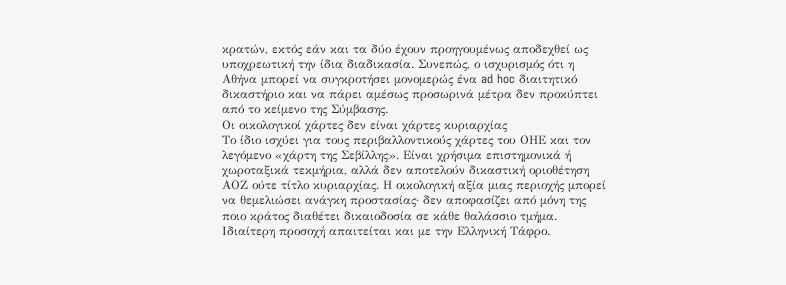κρατών, εκτός εάν και τα δύο έχουν προηγουμένως αποδεχθεί ως υποχρεωτική την ίδια διαδικασία. Συνεπώς, ο ισχυρισμός ότι η Αθήνα μπορεί να συγκροτήσει μονομερώς ένα ad hoc διαιτητικό δικαστήριο και να πάρει αμέσως προσωρινά μέτρα δεν προκύπτει από το κείμενο της Σύμβασης.
Οι οικολογικοί χάρτες δεν είναι χάρτες κυριαρχίας
Το ίδιο ισχύει για τους περιβαλλοντικούς χάρτες του ΟΗΕ και τον λεγόμενο «χάρτη της Σεβίλλης». Είναι χρήσιμα επιστημονικά ή χωροταξικά τεκμήρια, αλλά δεν αποτελούν δικαστική οριοθέτηση ΑΟΖ ούτε τίτλο κυριαρχίας. Η οικολογική αξία μιας περιοχής μπορεί να θεμελιώσει ανάγκη προστασίας· δεν αποφασίζει από μόνη της ποιο κράτος διαθέτει δικαιοδοσία σε κάθε θαλάσσιο τμήμα.
Ιδιαίτερη προσοχή απαιτείται και με την Ελληνική Τάφρο.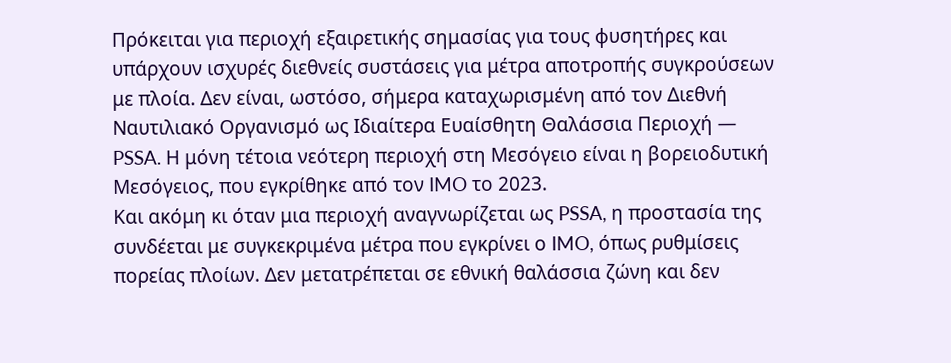Πρόκειται για περιοχή εξαιρετικής σημασίας για τους φυσητήρες και υπάρχουν ισχυρές διεθνείς συστάσεις για μέτρα αποτροπής συγκρούσεων με πλοία. Δεν είναι, ωστόσο, σήμερα καταχωρισμένη από τον Διεθνή Ναυτιλιακό Οργανισμό ως Ιδιαίτερα Ευαίσθητη Θαλάσσια Περιοχή — PSSA. Η μόνη τέτοια νεότερη περιοχή στη Μεσόγειο είναι η βορειοδυτική Μεσόγειος, που εγκρίθηκε από τον IMO το 2023.
Και ακόμη κι όταν μια περιοχή αναγνωρίζεται ως PSSA, η προστασία της συνδέεται με συγκεκριμένα μέτρα που εγκρίνει ο IMO, όπως ρυθμίσεις πορείας πλοίων. Δεν μετατρέπεται σε εθνική θαλάσσια ζώνη και δεν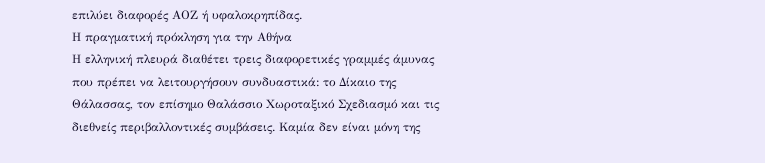επιλύει διαφορές ΑΟΖ ή υφαλοκρηπίδας.
Η πραγματική πρόκληση για την Αθήνα
Η ελληνική πλευρά διαθέτει τρεις διαφορετικές γραμμές άμυνας που πρέπει να λειτουργήσουν συνδυαστικά: το Δίκαιο της Θάλασσας, τον επίσημο Θαλάσσιο Χωροταξικό Σχεδιασμό και τις διεθνείς περιβαλλοντικές συμβάσεις. Καμία δεν είναι μόνη της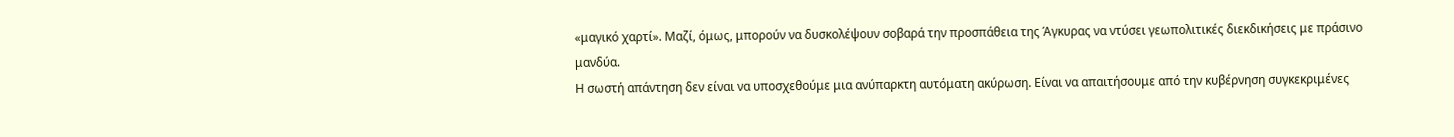«μαγικό χαρτί». Μαζί, όμως, μπορούν να δυσκολέψουν σοβαρά την προσπάθεια της Άγκυρας να ντύσει γεωπολιτικές διεκδικήσεις με πράσινο μανδύα.
Η σωστή απάντηση δεν είναι να υποσχεθούμε μια ανύπαρκτη αυτόματη ακύρωση. Είναι να απαιτήσουμε από την κυβέρνηση συγκεκριμένες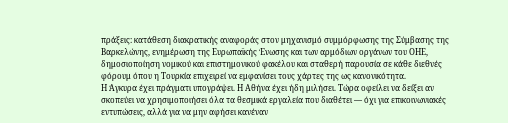πράξεις: κατάθεση διακρατικής αναφοράς στον μηχανισμό συμμόρφωσης της Σύμβασης της Βαρκελώνης, ενημέρωση της Ευρωπαϊκής Ένωσης και των αρμόδιων οργάνων του ΟΗΕ, δημοσιοποίηση νομικού και επιστημονικού φακέλου και σταθερή παρουσία σε κάθε διεθνές φόρουμ όπου η Τουρκία επιχειρεί να εμφανίσει τους χάρτες της ως κανονικότητα.
Η Άγκυρα έχει πράγματι υπογράψει. Η Αθήνα έχει ήδη μιλήσει. Τώρα οφείλει να δείξει αν σκοπεύει να χρησιμοποιήσει όλα τα θεσμικά εργαλεία που διαθέτει — όχι για επικοινωνιακές εντυπώσεις, αλλά για να μην αφήσει κανέναν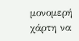μονομερή χάρτη να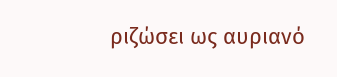ριζώσει ως αυριανό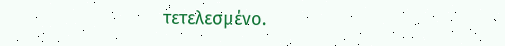τετελεσμένο.